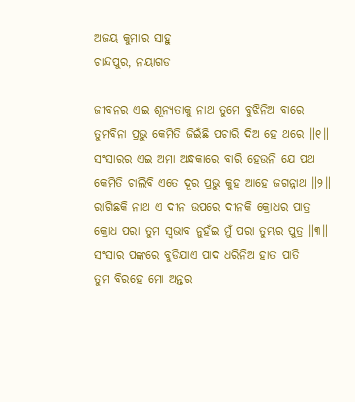ଅଜୟ କୁମାର ସାହୁ
ଚାନ୍ଦପୁର, ନୟାଗଡ

ଜୀବନର ଏଇ ଶୂନ୍ୟତାକୁ ନାଥ ତୁମେ ବୁଝିନିଅ ବାରେ
ତୁମବିନା ପ୍ରଭୁ କେମିତି ଜିଇଁଛି ପଚାରି ଦିଅ ହେ ଥରେ ॥୧॥
ସଂସାରର ଏଇ ଅମା ଅନ୍ଧକାରେ ବାରି ହେଉନି ଯେ ପଥ
କେମିତି ଚାଲିବି ଏତେ ଦୂର ପ୍ରଭୁ କୁହ ଆହେ ଜଗନ୍ନାଥ ॥୨॥
ରାଗିଛକି ନାଥ ଏ ଦୀନ ଉପରେ ଦୀନକି କ୍ରୋଧର ପାତ୍ର
କ୍ରୋଧ ପରା ତୁମ ସ୍ଵଭାବ ନୁହଁଇ ମୁଁ ପରା ତୁମ୍ଭର ପୁତ୍ର ॥୩॥
ସଂସାର ପଙ୍କରେ ବୁଡିଯାଏ ପାଦ ଧରିନିଅ ହାତ ପାତି
ତୁମ ବିରହେ ମୋ ଅନ୍ତର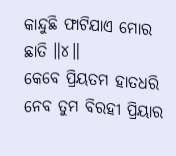କାନ୍ଦୁଛି ଫାଟିଯାଏ ମୋର ଛାତି ॥୪॥
କେବେ ପ୍ରିୟତମ ହାତଧରି ନେବ ତୁମ ବିରହୀ ପ୍ରିୟାର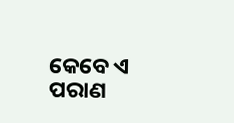କେବେ ଏ ପରାଣ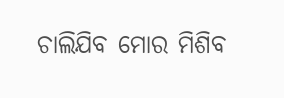ଚାଲିଯିବ ମୋର ମିଶିବ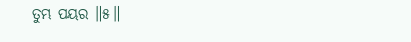ତୁମ୍ଭ ପୟର ॥୫॥